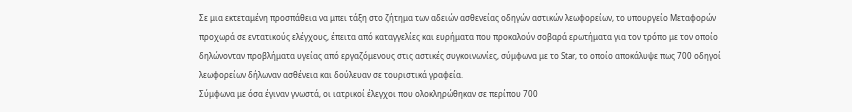Σε μια εκτεταμένη προσπάθεια να μπει τάξη στο ζήτημα των αδειών ασθενείας οδηγών αστικών λεωφορείων, το υπουργείο Μεταφορών προχωρά σε εντατικούς ελέγχους, έπειτα από καταγγελίες και ευρήματα που προκαλούν σοβαρά ερωτήματα για τον τρόπο με τον οποίο δηλώνονταν προβλήματα υγείας από εργαζόμενους στις αστικές συγκοινωνίες, σύμφωνα με το Star, το οποίο αποκάλυψε πως 700 οδηγοί λεωφορείων δήλωναν ασθένεια και δούλευαν σε τουριστικά γραφεία.
Σύμφωνα με όσα έγιναν γνωστά, οι ιατρικοί έλεγχοι που ολοκληρώθηκαν σε περίπου 700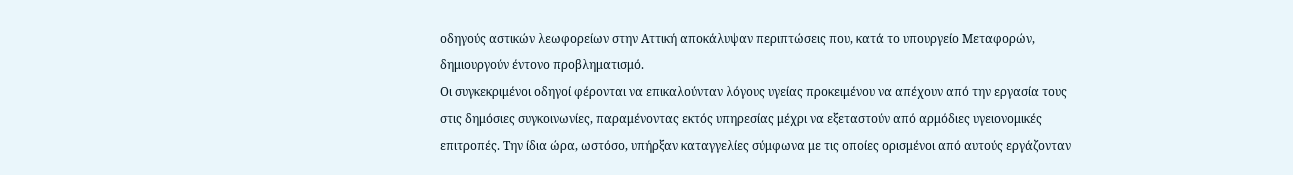οδηγούς αστικών λεωφορείων στην Αττική αποκάλυψαν περιπτώσεις που, κατά το υπουργείο Μεταφορών, δημιουργούν έντονο προβληματισμό.
Οι συγκεκριμένοι οδηγοί φέρονται να επικαλούνταν λόγους υγείας προκειμένου να απέχουν από την εργασία τους στις δημόσιες συγκοινωνίες, παραμένοντας εκτός υπηρεσίας μέχρι να εξεταστούν από αρμόδιες υγειονομικές επιτροπές. Την ίδια ώρα, ωστόσο, υπήρξαν καταγγελίες σύμφωνα με τις οποίες ορισμένοι από αυτούς εργάζονταν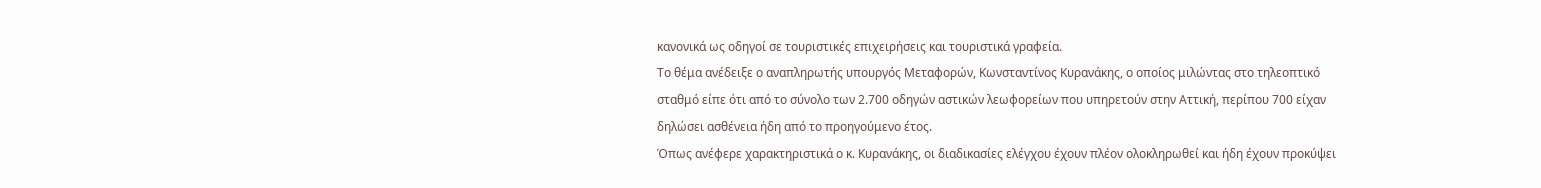κανονικά ως οδηγοί σε τουριστικές επιχειρήσεις και τουριστικά γραφεία.
Το θέμα ανέδειξε ο αναπληρωτής υπουργός Μεταφορών, Κωνσταντίνος Κυρανάκης, ο οποίος μιλώντας στο τηλεοπτικό σταθμό είπε ότι από το σύνολο των 2.700 οδηγών αστικών λεωφορείων που υπηρετούν στην Αττική, περίπου 700 είχαν δηλώσει ασθένεια ήδη από το προηγούμενο έτος.
Όπως ανέφερε χαρακτηριστικά ο κ. Κυρανάκης, οι διαδικασίες ελέγχου έχουν πλέον ολοκληρωθεί και ήδη έχουν προκύψει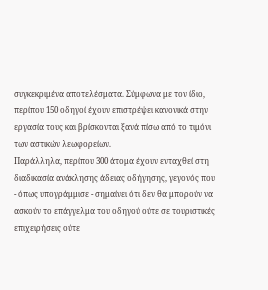συγκεκριμένα αποτελέσματα. Σύμφωνα με τον ίδιο, περίπου 150 οδηγοί έχουν επιστρέψει κανονικά στην εργασία τους και βρίσκονται ξανά πίσω από το τιμόνι των αστικών λεωφορείων.
Παράλληλα, περίπου 300 άτομα έχουν ενταχθεί στη διαδικασία ανάκλησης άδειας οδήγησης, γεγονός που - όπως υπογράμμισε - σημαίνει ότι δεν θα μπορούν να ασκούν το επάγγελμα του οδηγού ούτε σε τουριστικές επιχειρήσεις ούτε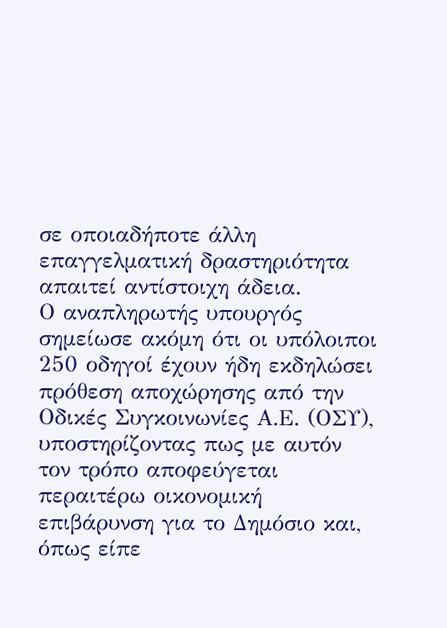σε οποιαδήποτε άλλη επαγγελματική δραστηριότητα απαιτεί αντίστοιχη άδεια.
Ο αναπληρωτής υπουργός σημείωσε ακόμη ότι οι υπόλοιποι 250 οδηγοί έχουν ήδη εκδηλώσει πρόθεση αποχώρησης από την Οδικές Συγκοινωνίες Α.Ε. (ΟΣΥ), υποστηρίζοντας πως με αυτόν τον τρόπο αποφεύγεται περαιτέρω οικονομική επιβάρυνση για το Δημόσιο και, όπως είπε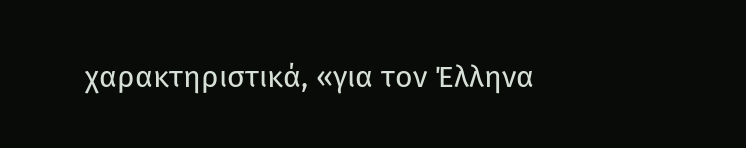χαρακτηριστικά, «για τον Έλληνα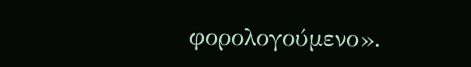φορολογούμενο».